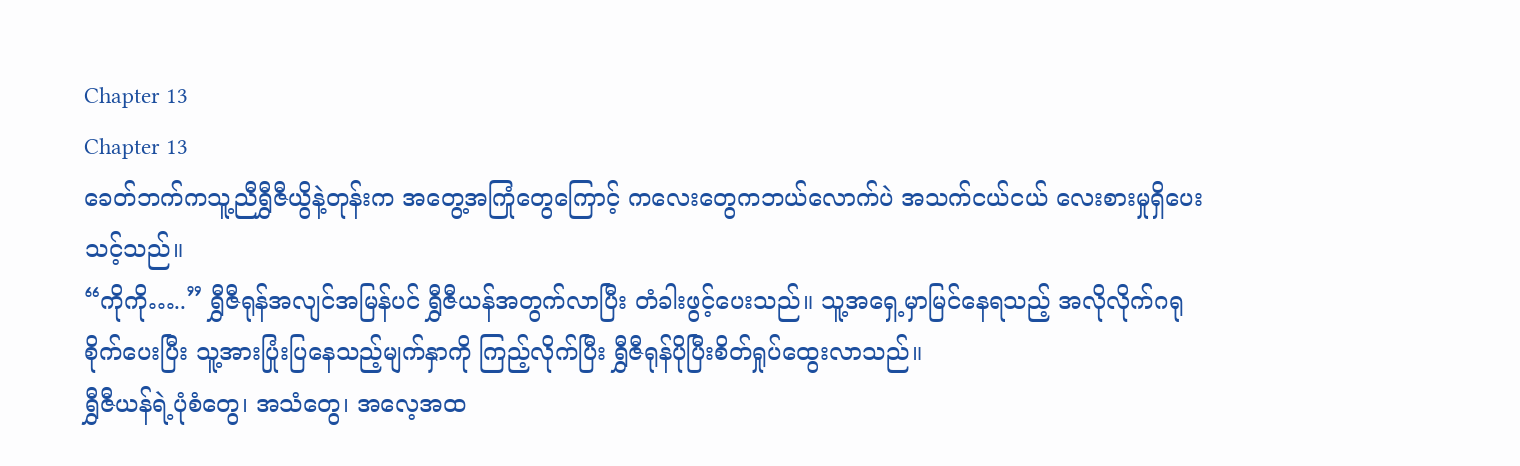Chapter 13
Chapter 13
ခေတ်ဘက်ကသူ့ညီရွှီဇီယွိနဲ့တုန်းက အတွေ့အကြုံတွေကြောင့် ကလေးတွေကဘယ်လောက်ပဲ အသက်ငယ်ငယ် လေးစားမှုရှိပေးသင့်သည်။
“ကိုကို…..” ရွှီဇီရုန်အလျင်အမြန်ပင် ရွှီဇီယန်အတွက်လာပြီး တံခါးဖွင့်ပေးသည်။ သူ့အရှေ့မှာမြင်နေရသည့် အလိုလိုက်ဂရုစိုက်ပေးပြီး သူ့အားပြုံးပြနေသည့်မျက်နှာကို ကြည့်လိုက်ပြီး ရွှီဇီရုန်ပိုပြီးစိတ်ရှုပ်ထွေးလာသည်။
ရွှီဇီယန်ရဲ့ပုံစံတွေ၊ အသံတွေ၊ အလေ့အထ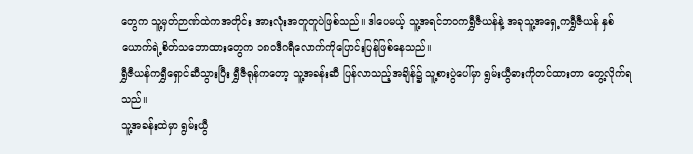တွေက သူ့မှတ်ဉာဏ်ထဲကအတိုင်း အားလုံးအတူတူပဲဖြစ်သည်။ ဒါပေမယ့် သူ့အရင်ဘဝကရွှီဇီယန်နဲ့ အခုသူ့အရှေ့ကရွှီဇီယန် နှစ်ယောက်ရဲ့စိတ်သဘောထားတွေက ၁၈၀ဒီဂရီလောက်ကိုပြောင်းပြန်ဖြစ်နေသည်။
ရွှီဇီယန်ကရွှီရှောင်ဆီသွားပြီး ရွှီဇီရုန်ကတော့ သူ့အခန်းဆီ ပြန်လာသည့်အချိန်၌ သူ့စားပွဲပေါ်မှာ ရွမ်းယွီဓားကိုတင်ထားတာ တွေ့လိုက်ရသည်။
သူ့အခန်းထဲမှာ ရွမ်းယွီ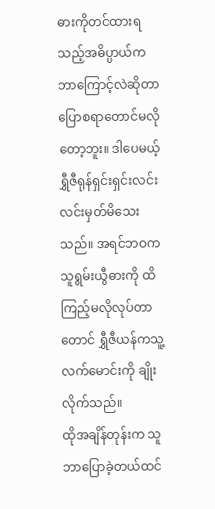ဓားကိုတင်ထားရသည့်အဓိပ္ပာယ်က ဘာကြောင့်လဲဆိုတာပြောစရာတောင်မလိုတော့ဘူး။ ဒါပေမယ့် ရွှီဇီရုန်ရှင်းရှင်းလင်းလင်းမှတ်မိသေးသည်။ အရင်ဘဝက သူရွမ်းယွီဓားကို ထိကြည့်မလိုလုပ်တာတောင် ရွှီဇီယန်ကသူ့လက်မောင်းကို ချိုးလိုက်သည်။
ထိုအချိန်တုန်းက သူဘာပြောခဲ့တယ်ထင်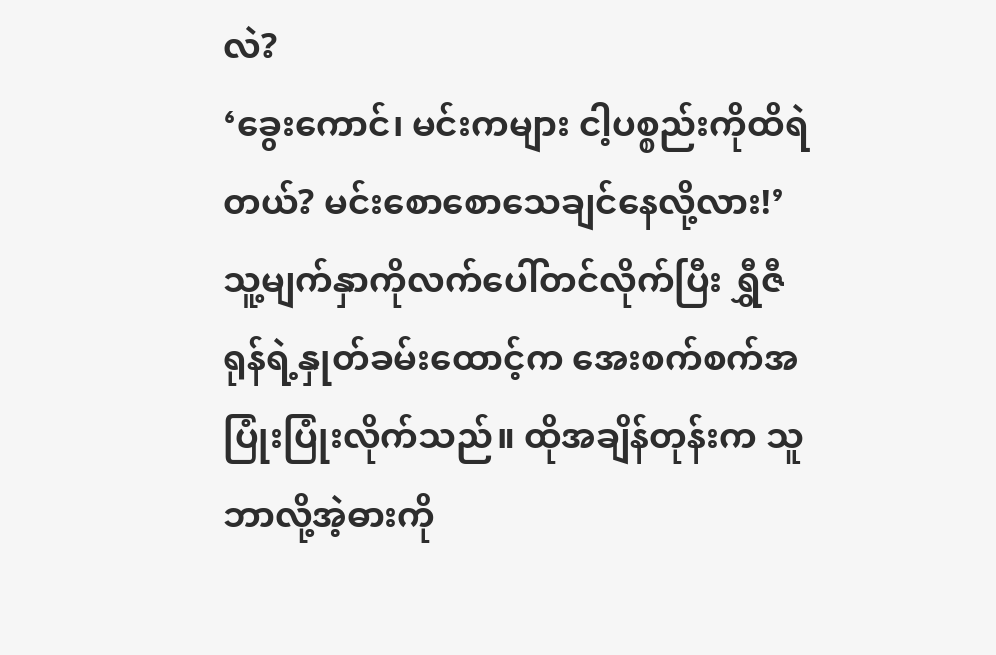လဲ?
‘ခွေးကောင်၊ မင်းကများ ငါ့ပစ္စည်းကိုထိရဲတယ်? မင်းစောစောသေချင်နေလို့လား!’
သူ့မျက်နှာကိုလက်ပေါ်တင်လိုက်ပြီး ရွှီဇီရုန်ရဲ့နှုတ်ခမ်းထောင့်က အေးစက်စက်အပြုံးပြုံးလိုက်သည်။ ထိုအချိန်တုန်းက သူဘာလို့အဲ့ဓားကို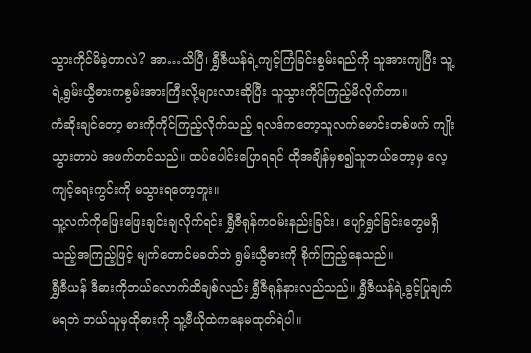သွားကိုင်မိခဲ့တာလဲ? အာ…သိပြီ၊ ရွှီဇီယန်ရဲ့ကျင့်ကြံခြင်းစွမ်းရည်ကို သူအားကျပြီး သူ့ရဲ့ရွမ်းယွီဓားကစွမ်းအားကြီးလို့များလားဆိုပြီး သူသွားကိုင်ကြည့်မိလိုက်တာ။
ကံဆိုးချင်တော့ ဓားကိုကိုင်ကြည့်လိုက်သည့် ရလဒ်ကတော့သူလက်မောင်းတစ်ဖက် ကျိုးသွားတာပဲ အဖက်တင်သည်။ ထပ်ပေါင်းပြောရရင် ထိုအချိန်မှစ၍သူဘယ်တော့မှ လေ့ကျင့်ရေးကွင်းကို မသွားရတော့ဘူး။
သူ့လက်ကိုဖြေးဖြေးချင်းချလိုက်ရင်း ရွှီဇီရုန်ကဝမ်းနည်းခြင်း၊ ပျော်ရွှင်ခြင်းတွေမရှိသည့်အကြည့်ဖြင့် မျက်တောင်မခတ်ဘဲ ရွမ်းယွီဓားကို စိုက်ကြည့်နေသည်။
ရွှီဇီယန် ဒီဓားကိုဘယ်လောက်ထိချစ်လည်း ရွှီဇီရုန်နားလည်သည်။ ရွှီဇီယန်ရဲ့ခွင့်ပြုချက်မရဘဲ ဘယ်သူမှထိုဓားကို သူ့ဗီယိုထဲကနေမထုတ်ရဲပါ။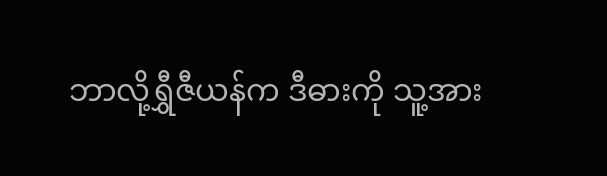ဘာလို့ရွှီဇီယန်က ဒီဓားကို သူ့အား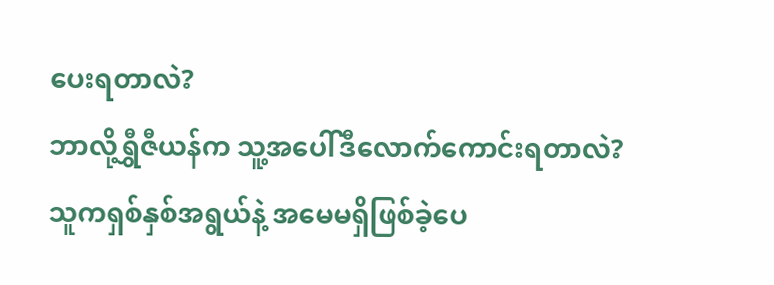ပေးရတာလဲ?
ဘာလို့ရွှီဇီယန်က သူ့အပေါ်ဒီလောက်ကောင်းရတာလဲ?
သူကရှစ်နှစ်အရွယ်နဲ့ အမေမရှိဖြစ်ခဲ့ပေ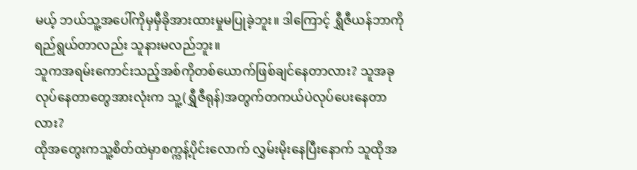မယ့် ဘယ်သူ့အပေါ်ကိုမှမှီခိုအားထားမှုမပြုခဲ့ဘူး။ ဒါကြောင့် ရွှီဇီယန်ဘာကိုရည်ရွယ်တာလည်း သူနားမလည်ဘူး။
သူကအရမ်းကောင်းသည့်အစ်ကိုတစ်ယောက်ဖြစ်ချင်နေတာလား? သူအခုလုပ်နေတာတွေအားလုံးက သူ့(ရွှီဇီရုန်)အတွက်တကယ်ပဲလုပ်ပေးနေတာလား?
ထိုအတွေးကသူ့စိတ်ထဲမှာစက္ကန့်ပိုင်းလောက် လွှမ်းမိုးနေပြီးနောက် သူထိုအ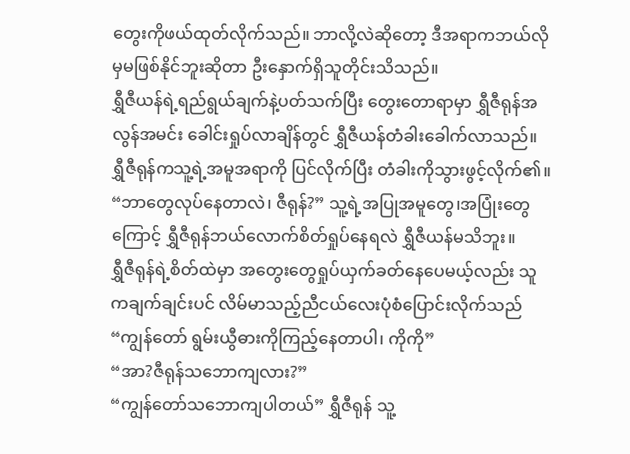တွေးကိုဖယ်ထုတ်လိုက်သည်။ ဘာလို့လဲဆိုတော့ ဒီအရာကဘယ်လိုမှမဖြစ်နိုင်ဘူးဆိုတာ ဦးနှောက်ရှိသူတိုင်းသိသည်။
ရွှီဇီယန်ရဲ့ရည်ရွယ်ချက်နဲ့ပတ်သက်ပြီး တွေးတောရာမှာ ရွှီဇီရုန်အလွန်အမင်း ခေါင်းရှုပ်လာချိန်တွင် ရွှီဇီယန်တံခါးခေါက်လာသည်။ ရွှီဇီရုန်ကသူ့ရဲ့အမူအရာကို ပြင်လိုက်ပြီး တံခါးကိုသွားဖွင့်လိုက်၏။
“ဘာတွေလုပ်နေတာလဲ၊ ဇီရုန်?” သူ့ရဲ့အပြုအမူတွေ၊အပြုံးတွေကြောင့် ရွှီဇီရုန်ဘယ်လောက်စိတ်ရှုပ်နေရလဲ ရွှီဇီယန်မသိဘူး။
ရွှီဇီရုန်ရဲ့စိတ်ထဲမှာ အတွေးတွေရှုပ်ယှက်ခတ်နေပေမယ့်လည်း သူကချက်ချင်းပင် လိမ်မာသည့်ညီငယ်လေးပုံစံပြောင်းလိုက်သည် “ကျွန်တော် ရွမ်းယွီဓားကိုကြည့်နေတာပါ၊ ကိုကို”
“အာ?ဇီရုန်သဘောကျလား?”
“ကျွန်တော်သဘောကျပါတယ်” ရွှီဇီရုန် သူ့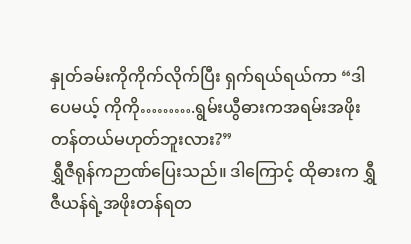နှုတ်ခမ်းကိုကိုက်လိုက်ပြီး ရှက်ရယ်ရယ်ကာ “ဒါပေမယ့် ကိုကို……….ရွမ်းယွီဓားကအရမ်းအဖိုးတန်တယ်မဟုတ်ဘူးလား?”
ရွှီဇီရုန်ကဉာဏ်ပြေးသည်။ ဒါကြောင့် ထိုဓားက ရွှီဇီယန်ရဲ့အဖိုးတန်ရတ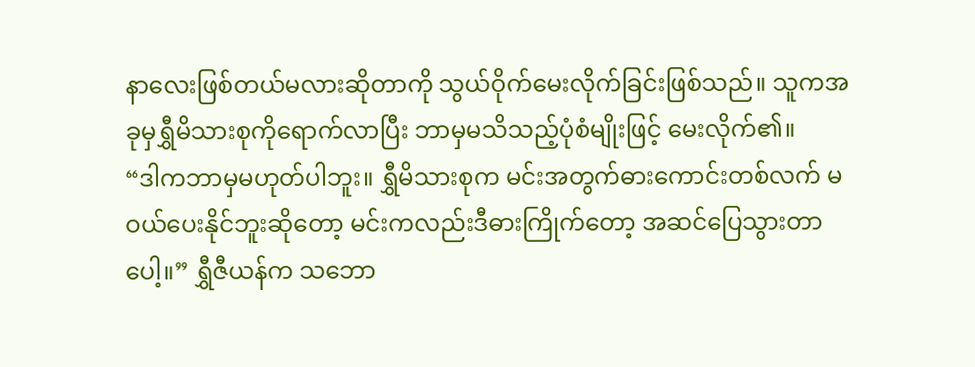နာလေးဖြစ်တယ်မလားဆိုတာကို သွယ်ဝိုက်မေးလိုက်ခြင်းဖြစ်သည်။ သူကအခုမှရွှီမိသားစုကိုရောက်လာပြီး ဘာမှမသိသည့်ပုံစံမျိုးဖြင့် မေးလိုက်၏။
“ဒါကဘာမှမဟုတ်ပါဘူး။ ရွှီမိသားစုက မင်းအတွက်ဓားကောင်းတစ်လက် မဝယ်ပေးနိုင်ဘူးဆိုတော့ မင်းကလည်းဒီဓားကြိုက်တော့ အဆင်ပြေသွားတာပေါ့။” ရွှီဇီယန်က သဘော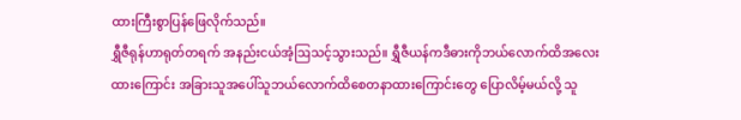ထားကြီးစွာပြန်ဖြေလိုက်သည်။
ရွှီဇီရုန်ဟာရုတ်တရက် အနည်းငယ်အံ့ဩသင့်သွားသည်။ ရွှီဇီယန်ကဒီဓားကိုဘယ်လောက်ထိအလေးထားကြောင်း အခြားသူအပေါ်သူဘယ်လောက်ထိစေတနာထားကြောင်းတွေ ပြောလိမ့်မယ်လို့ သူ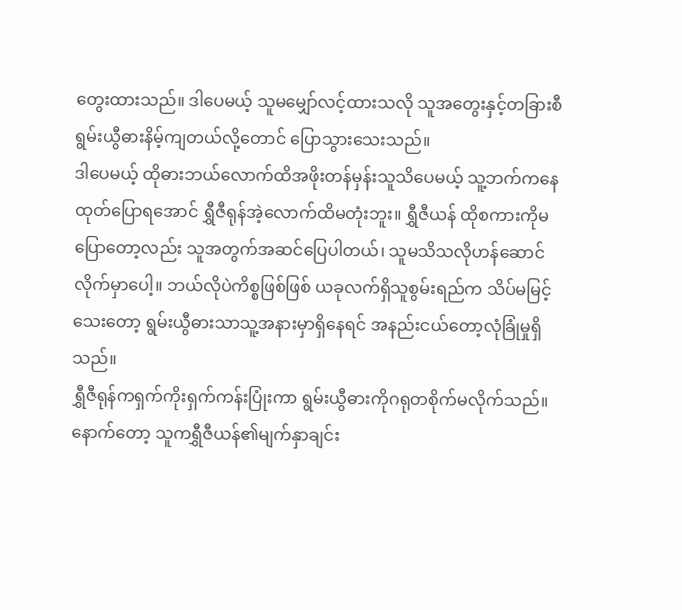တွေးထားသည်။ ဒါပေမယ့် သူမမျှော်လင့်ထားသလို သူအတွေးနှင့်တခြားစီ ရွမ်းယွီဓားနိမ့်ကျတယ်လို့တောင် ပြောသွားသေးသည်။
ဒါပေမယ့် ထိုဓားဘယ်လောက်ထိအဖိုးတန်မှန်းသူသိပေမယ့် သူ့ဘက်ကနေထုတ်ပြောရအောင် ရွှီဇီရုန်အဲ့လောက်ထိမတုံးဘူး။ ရွှီဇီယန် ထိုစကားကိုမပြောတော့လည်း သူအတွက်အဆင်ပြေပါတယ်၊ သူမသိသလိုဟန်ဆောင်လိုက်မှာပေါ့။ ဘယ်လိုပဲကိစ္စဖြစ်ဖြစ် ယခုလက်ရှိသူစွမ်းရည်က သိပ်မမြင့်သေးတော့ ရွမ်းယွီဓားသာသူ့အနားမှာရှိနေရင် အနည်းငယ်တော့လုံခြုံမှုရှိသည်။
ရွှီဇီရုန်ကရှက်ကိုးရှက်ကန်းပြုံးကာ ရွမ်းယွီဓားကိုဂရုတစိုက်မလိုက်သည်။ နောက်တော့ သူကရွှီဇီယန်၏မျက်နှာချင်း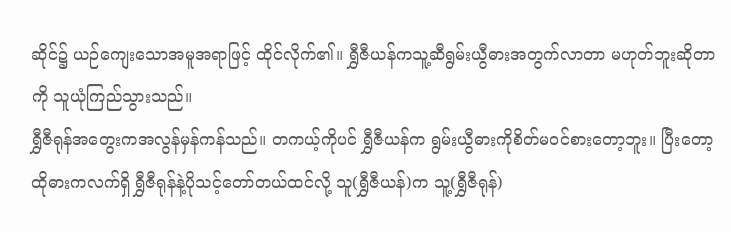ဆိုင်၌ ယဉ်ကျေးသောအမူအရာဖြင့် ထိုင်လိုက်၏။ ရွှီဇီယန်ကသူ့ဆီရွမ်းယွီဓားအတွက်လာတာ မဟုတ်ဘူးဆိုတာကို သူယုံကြည်သွားသည်။
ရွှီဇီရုန်အတွေးကအလွန်မှန်ကန်သည်။ တကယ့်ကိုပင် ရွှီဇီယန်က ရွမ်းယွီဓားကိုစိတ်မဝင်စားတော့ဘူး။ ပြီးတော့ ထိုဓားကလက်ရှိ ရွှီဇီရုန်နဲ့ပိုသင့်တော်တယ်ထင်လို့ သူ(ရွှီဇီယန်)က သူ့(ရွှီဇီရုန်)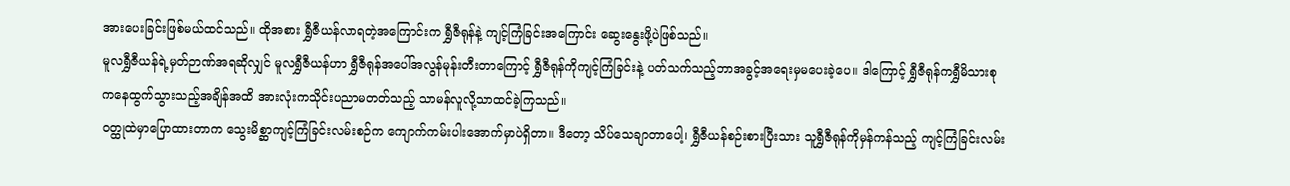အားပေးခြင်းဖြစ်မယ်ထင်သည်။ ထိုအစား ရွှီဇီယန်လာရတဲ့အကြောင်းက ရွှီဇီရုန်နဲ့ ကျင့်ကြံခြင်းအကြောင်း ဆွေးနွေးဖို့ပဲဖြစ်သည်။
မူလရွှီဇီယန်ရဲ့မှတ်ဉာဏ်အရဆိုလျှင် မူလရွှီဇီယန်ဟာ ရွှီဇီရုန်အပေါ်အလွန်မုန်းတီးတာကြောင့် ရွှီဇီရုန်ကိုကျင့်ကြံခြင်းနဲ့ ပတ်သက်သည့်ဘာအခွင့်အရေးမှမပေးခဲ့ပေ။ ဒါကြောင့် ရွှီဇီရုန်ကရွှီမိသားစုကနေထွက်သွားသည့်အချိန်အထိ အားလုံးကသိုင်းပညာမတတ်သည့် သာမန်လူလို့သာထင်ခဲ့ကြသည်။
ဝတ္ထုထဲမှာပြောထားတာက သွေးမိစ္ဆာကျင့်ကြံခြင်းလမ်းစဉ်က ကျောက်ကမ်းပါးအောက်မှာပဲရှိတာ။ ဒီတော့ သိပ်သေချာတာပေါ့၊ ရွှီဇီယန်စဉ်းစားပြီးသား သူရွှီဇီရုန်ကိုမှန်ကန်သည့် ကျင့်ကြံခြင်းလမ်း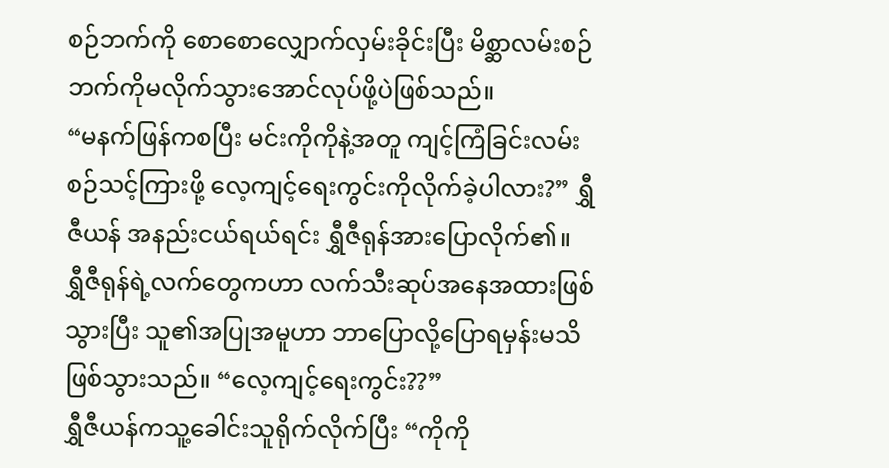စဉ်ဘက်ကို စောစောလျှောက်လှမ်းခိုင်းပြီး မိစ္ဆာလမ်းစဉ်ဘက်ကိုမလိုက်သွားအောင်လုပ်ဖို့ပဲဖြစ်သည်။
“မနက်ဖြန်ကစပြီး မင်းကိုကိုနဲ့အတူ ကျင့်ကြံခြင်းလမ်းစဉ်သင့်ကြားဖို့ လေ့ကျင့်ရေးကွင်းကိုလိုက်ခဲ့ပါလား?” ရွှီဇီယန် အနည်းငယ်ရယ်ရင်း ရွှီဇီရုန်အားပြောလိုက်၏။
ရွှီဇီရုန်ရဲ့လက်တွေကဟာ လက်သီးဆုပ်အနေအထားဖြစ်သွားပြီး သူ၏အပြုအမူဟာ ဘာပြောလို့ပြောရမှန်းမသိဖြစ်သွားသည်။ “လေ့ကျင့်ရေးကွင်း??”
ရွှီဇီယန်ကသူ့ခေါင်းသူရိုက်လိုက်ပြီး “ကိုကို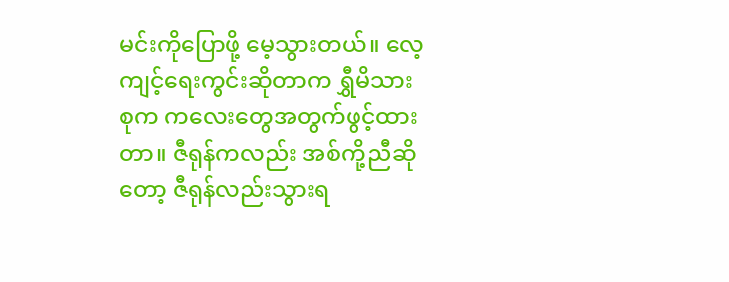မင်းကိုပြောဖို့ မေ့သွားတယ်။ လေ့ကျင့်ရေးကွင်းဆိုတာက ရွှီမိသားစုက ကလေးတွေအတွက်ဖွင့်ထားတာ။ ဇီရုန်ကလည်း အစ်ကို့ညီဆိုတော့ ဇီရုန်လည်းသွားရ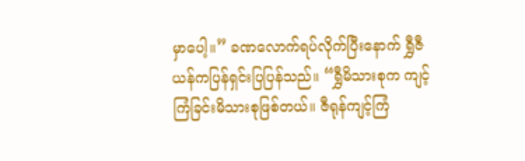မှာပေါ့။” ခဏလောက်ရပ်လိုက်ပြီးနောက် ရွှီဇီယန်ကပြန်ရှင်းပြပြန်သည်။ “ရွှီမိသားစုက ကျင့်ကြံခြင်းမိသားစုဖြစ်တယ်။ ဇီရုန်ကျင့်ကြံ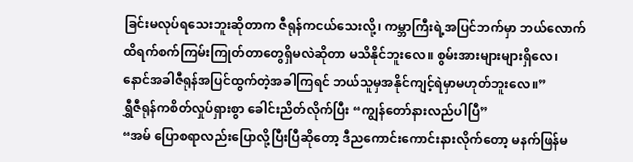ခြင်းမလုပ်ရသေးဘူးဆိုတာက ဇီရုန်ကငယ်သေးလို့၊ ကမ္ဘာကြီးရဲ့အပြင်ဘက်မှာ ဘယ်လောက်ထိရက်စက်ကြမ်းကြုတ်တာတွေရှိမလဲဆိုတာ မသိနိုင်ဘူးလေ။ စွမ်းအားများများရှိလေ၊ နောင်အခါဇီရုန်အပြင်ထွက်တဲ့အခါကြရင် ဘယ်သူမှအနိုင်ကျင့်ရဲမှာမဟုတ်ဘူးလေ။”
ရွှီဇီရုန်ကစိတ်လှုပ်ရှားစွာ ခေါင်းညိတ်လိုက်ပြီး “ကျွန်တော်နားလည်ပါပြီ”
“အမ် ပြောစရာလည်းပြောလို့ပြီးပြီဆိုတော့ ဒီညကောင်းကောင်းနားလိုက်တော့ မနက်ဖြန်မ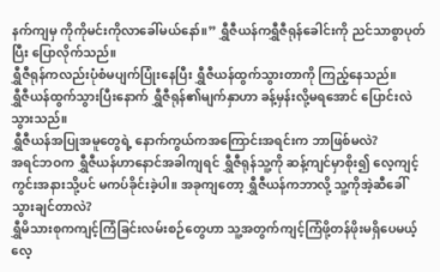နက်ကျမှ ကိုကိုမင်းကိုလာခေါ်မယ်နော်။” ရွှီဇီယန်ကရွှီဇီရုန်ခေါင်းကို ညင်သာစွာပုတ်ပြီး ပြောလိုက်သည်။
ရွှီဇီရုန်ကလည်းပုံစံမပျက်ပြုံးနေပြီး ရွှီဇီယန်ထွက်သွားတာကို ကြည့်နေသည်။
ရွှီဇီယန်ထွက်သွားပြီးနောက် ရွှီဇီရုန်၏မျက်နှာဟာ ခန့်မှန်းလို့မရအောင် ပြောင်းလဲသွားသည်။
ရွှီဇီယန်အပြုအမူတွေရဲ့ နောက်ကွယ်ကအကြောင်းအရင်းက ဘာဖြစ်မလဲ?
အရင်ဘဝက ရွှီဇီယန်ဟာနောင်အခါကျရင် ရွှီဇီရုန်သူ့ကို ဆန့်ကျင်မှာစိုး၍ လေ့ကျင့်ကွင်းအနားသို့ပင် မကပ်ခိုင်းခဲ့ပါ။ အခုကျတော့ ရွှီဇီယန်ကဘာလို့ သူ့ကိုအဲ့ဆီခေါ်သွားချင်တာလဲ?
ရွှီမိသားစုကကျင့်ကြံခြင်းလမ်းစဉ်တွေဟာ သူ့အတွက်ကျင့်ကြံဖို့တန်ဖိုးမရှိပေမယ့် လေ့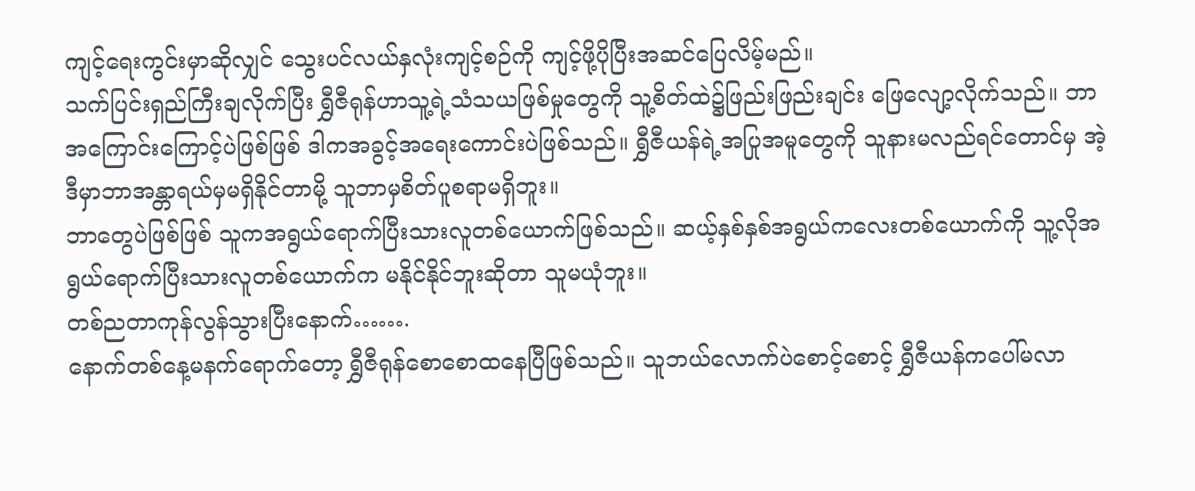ကျင့်ရေးကွင်းမှာဆိုလျှင် သွေးပင်လယ်နှလုံးကျင့်စဉ်ကို ကျင့်ဖို့ပိုပြီးအဆင်ပြေလိမ့်မည်။
သက်ပြင်းရှည်ကြီးချလိုက်ပြီး ရွှီဇီရုန်ဟာသူ့ရဲ့သံသယဖြစ်မှုတွေကို သူ့စိတ်ထဲ၌ဖြည်းဖြည်းချင်း ဖြေလျော့လိုက်သည်။ ဘာအကြောင်းကြောင့်ပဲဖြစ်ဖြစ် ဒါကအခွင့်အရေးကောင်းပဲဖြစ်သည်။ ရွှီဇီယန်ရဲ့အပြုအမူတွေကို သူနားမလည်ရင်တောင်မှ အဲ့ဒီမှာဘာအန္တာရယ်မှမရှိနိုင်တာမို့ သူဘာမှစိတ်ပူစရာမရှိဘူး။
ဘာတွေပဲဖြစ်ဖြစ် သူကအရွယ်ရောက်ပြီးသားလူတစ်ယောက်ဖြစ်သည်။ ဆယ့်နှစ်နှစ်အရွယ်ကလေးတစ်ယောက်ကို သူ့လိုအရွယ်ရောက်ပြီးသားလူတစ်ယောက်က မနိုင်နိုင်ဘူးဆိုတာ သူမယုံဘူး။
တစ်ညတာကုန်လွန်သွားပြီးနောက်…….
နောက်တစ်နေ့မနက်ရောက်တော့ ရွှီဇီရုန်စောစောထနေပြီဖြစ်သည်။ သူဘယ်လောက်ပဲစောင့်စောင့် ရွှီဇီယန်ကပေါ်မလာ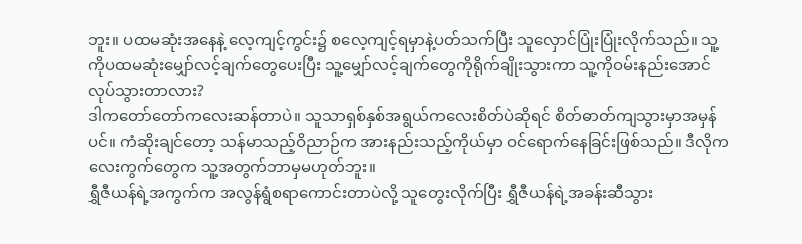ဘူး။ ပထမဆုံးအနေနဲ့ လေ့ကျင့်ကွင်း၌ စလေ့ကျင့်ရမှာနဲ့ပတ်သက်ပြီး သူလှောင်ပြုံးပြုံးလိုက်သည်။ သူ့ကိုပထမဆုံးမျှော်လင့်ချက်တွေပေးပြီး သူ့မျှော်လင့်ချက်တွေကိုရိုက်ချိုးသွားကာ သူ့ကိုဝမ်းနည်းအောင်လုပ်သွားတာလား?
ဒါကတော်တော်ကလေးဆန်တာပဲ။ သူသာရှစ်နှစ်အရွယ်ကလေးစိတ်ပဲဆိုရင် စိတ်ဓာတ်ကျသွားမှာအမှန်ပင်။ ကံဆိုးချင်တော့ သန်မာသည့်ဝိညာဉ်က အားနည်းသည့်ကိုယ်မှာ ဝင်ရောက်နေခြင်းဖြစ်သည်။ ဒီလိုကလေးကွက်တွေက သူ့အတွက်ဘာမှမဟုတ်ဘူး။
ရွှီဇီယန်ရဲ့အကွက်က အလွန်ရွံစရာကောင်းတာပဲလို့ သူတွေးလိုက်ပြီး ရွှီဇီယန်ရဲ့အခန်းဆီသွား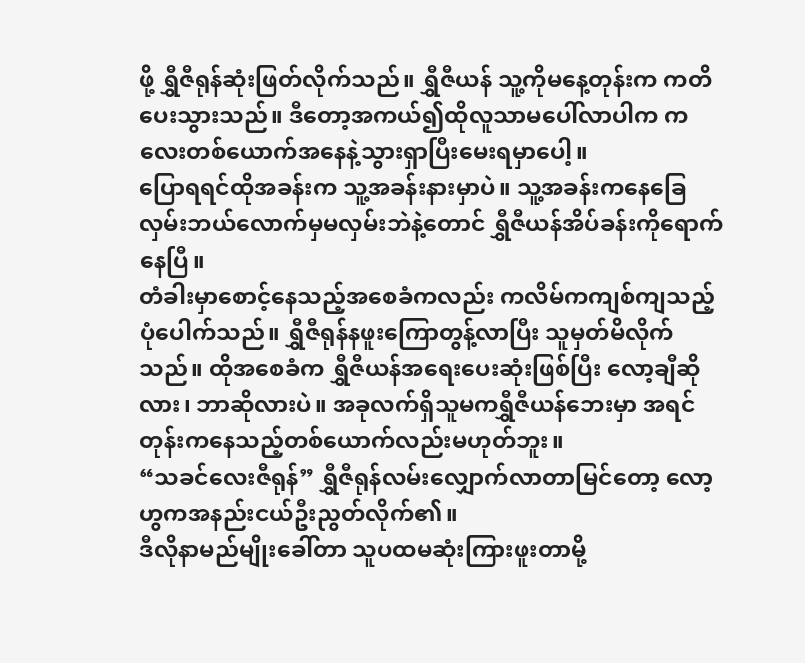ဖို့ ရွှီဇီရုန်ဆုံးဖြတ်လိုက်သည်။ ရွှီဇီယန် သူ့ကိုမနေ့တုန်းက ကတိပေးသွားသည်။ ဒီတော့အကယ်၍ထိုလူသာမပေါ်လာပါက ကလေးတစ်ယောက်အနေနဲ့သွားရှာပြီးမေးရမှာပေါ့။
ပြောရရင်ထိုအခန်းက သူ့အခန်းနားမှာပဲ။ သူ့အခန်းကနေခြေလှမ်းဘယ်လောက်မှမလှမ်းဘဲနဲ့တောင် ရွှီဇီယန်အိပ်ခန်းကိုရောက်နေပြီ။
တံခါးမှာစောင့်နေသည့်အစေခံကလည်း ကလိမ်ကကျစ်ကျသည့်ပုံပေါက်သည်။ ရွှီဇီရုန်နဖူးကြောတွန့်လာပြီး သူမှတ်မိလိုက်သည်။ ထိုအစေခံက ရွှီဇီယန်အရေးပေးဆုံးဖြစ်ပြီး လော့ချီဆိုလား၊ ဘာဆိုလားပဲ။ အခုလက်ရှိသူမကရွှီဇီယန်ဘေးမှာ အရင်တုန်းကနေသည့်တစ်ယောက်လည်းမဟုတ်ဘူး။
“သခင်လေးဇီရုန်” ရွှီဇီရုန်လမ်းလျှောက်လာတာမြင်တော့ လော့ဟွကအနည်းငယ်ဦးညွတ်လိုက်၏။
ဒီလိုနာမည်မျိုးခေါ်တာ သူပထမဆုံးကြားဖူးတာမို့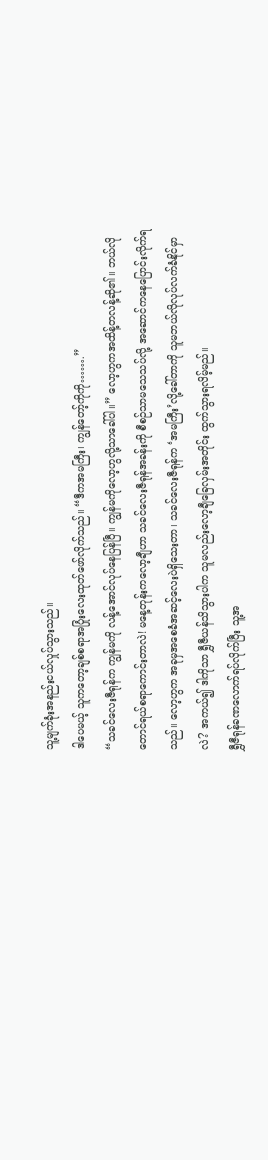သူ့မျက်ခုံးအနည်းငယ်လှုပ်သွားသည်။
ဒါပေမယ့် သူကတော့ချစ်စရာအပြုံးလေးထုတ်ဖော်လိုက်သည်။ “ဒီကအမကြီး၊ ကျွန်တော့်ကိုကို…….”
“သခင်လေးဇီရုန်က ကျွန်မကို လန့်အောင်လုပ်နေပြန်ပြီ။ ကျွန်မကိုလော့ဟွလို့သာခေါ်ပါ။” လော့ဟွကအထိန့်တလန့်ဆို၏။ ဘယ်လိုတောင်ရယ်စရာကောင်းတာလဲ! မနေ့တုန်းကလော့ချီဟာ သခင်လေးဇီရုန်အခန်းကို စီစဉ်သာမသေသပ်လို့ အဆောင်ကနေပြောင်းလိုက်ရသည်။ လော့ဟွက အခုမှအစေခံအဆင့်လေးပဲရှိသေးတာ၊ သခင်လေးဇီရုန်က ‘အမကြီး’လို့ခေါ်တာကို သူမဘယ်လိုလုပ်လက်ခံနိုင်မှာလဲ? အကယ်၍ ဒါကိုသာ ရွှီဇီယန်သိသွားပါက သူမလည်းလော့ချီခြေလှမ်းအတိုင်း ထွက်သွားရလိမ့်မည်။
ရွှီဇီရုန်ခဏလောက်ရပ်လိုက်ပြီး သူ့အ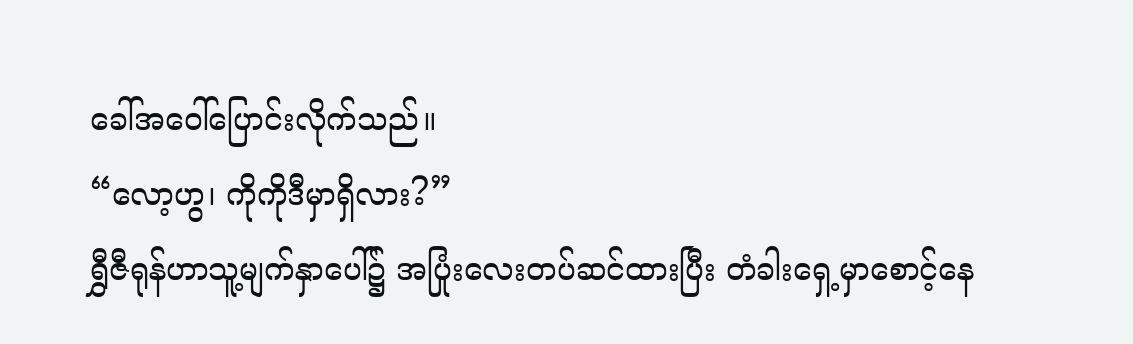ခေါ်အဝေါ်ပြောင်းလိုက်သည်။
“လော့ဟွ၊ ကိုကိုဒီမှာရှိလား?”
ရွှီဇီရုန်ဟာသူ့မျက်နှာပေါ်၌ အပြုံးလေးတပ်ဆင်ထားပြီး တံခါးရှေ့မှာစောင့်နေ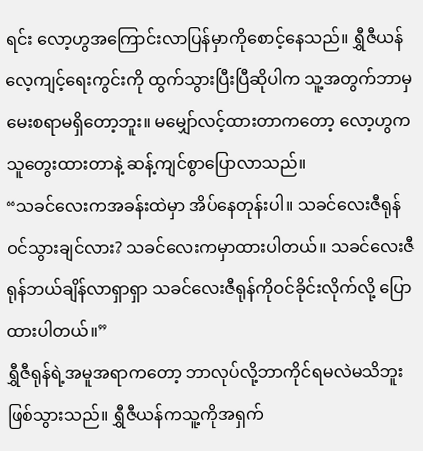ရင်း လော့ဟွအကြောင်းလာပြန်မှာကိုစောင့်နေသည်။ ရွှီဇီယန် လေ့ကျင့်ရေးကွင်းကို ထွက်သွားပြီးပြီဆိုပါက သူ့အတွက်ဘာမှမေးစရာမရှိတော့ဘူး။ မမျှော်လင့်ထားတာကတော့ လော့ဟွကသူတွေးထားတာနဲ့ ဆန့်ကျင်စွာပြောလာသည်။
“သခင်လေးကအခန်းထဲမှာ အိပ်နေတုန်းပါ။ သခင်လေးဇီရုန်ဝင်သွားချင်လား? သခင်လေးကမှာထားပါတယ်။ သခင်လေးဇီရုန်ဘယ်ချိန်လာရှာရှာ သခင်လေးဇီရုန်ကိုဝင်ခိုင်းလိုက်လို့ ပြောထားပါတယ်။”
ရွှီဇီရုန်ရဲ့အမူအရာကတော့ ဘာလုပ်လို့ဘာကိုင်ရမလဲမသိဘူး ဖြစ်သွားသည်။ ရွှီဇီယန်ကသူ့ကိုအရှက်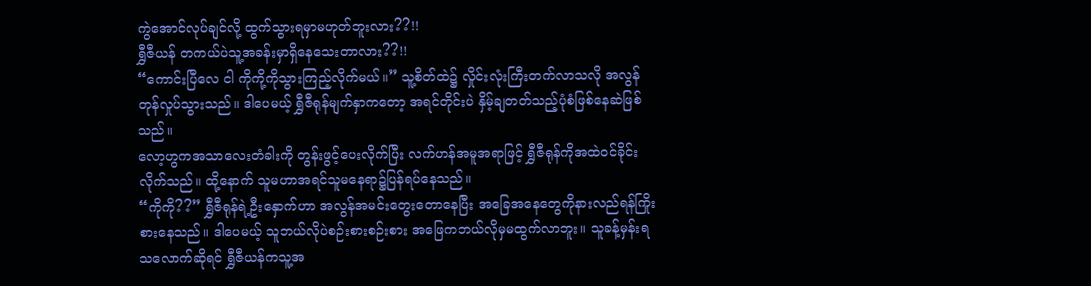ကွဲအောင်လုပ်ချင်လို့ ထွက်သွားရမှာမဟုတ်ဘူးလား??!!
ရွှီဇီယန် တကယ်ပဲသူ့အခန်းမှာရှိနေသေးတာလား??!!
“ကောင်းပြီလေ ငါ ကိုကို့ကိုသွားကြည့်လိုက်မယ်။” သူ့စိတ်ထဲ၌ လှိုင်းလုံးကြီးတက်လာသလို အလွန်တုန်လှုပ်သွားသည်။ ဒါပေမယ့် ရွှီဇီရုန်မျက်နှာကတော့ အရင်တိုင်းပဲ နှိမ့်ချတတ်သည့်ပုံစံဖြစ်နေဆဲဖြစ်သည်။
လော့ဟွကအသာလေးတံခါးကို တွန်းဖွင့်ပေးလိုက်ပြီး လက်ဟန်အမူအရာဖြင့် ရွှီဇီရုန်ကိုအထဲဝင်ခိုင်းလိုက်သည်။ ထို့နောက် သူမဟာအရင်သူမနေရာ၌ပြန်ရပ်နေသည်။
“ကိုကို??” ရွှီဇီရုန်ရဲ့ဦးနှောက်ဟာ အလွန်အမင်းတွေးတောနေပြီး အခြေအနေတွေကိုနားလည်ရန်ကြိုးစားနေသည်။ ဒါပေမယ့် သူဘယ်လိုပဲစဉ်းစားစဉ်းစား အဖြေကဘယ်လိုမှမထွက်လာဘူး။ သူခန့်မှန်းရသလောက်ဆိုရင် ရွှီဇီယန်ကသူ့အ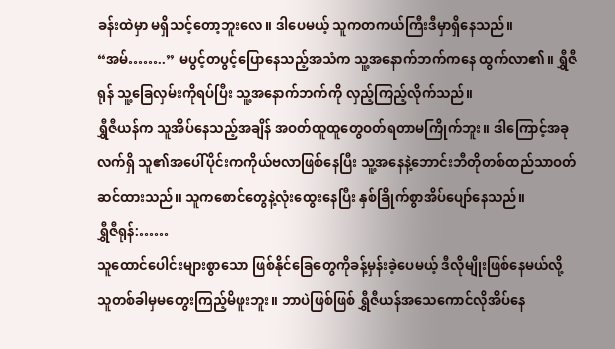ခန်းထဲမှာ မရှိသင့်တော့ဘူးလေ။ ဒါပေမယ့် သူကတကယ်ကြီးဒီမှာရှိနေသည်။
“အမ်……..” မပွင့်တပွင့်ပြောနေသည့်အသံက သူ့အနောက်ဘက်ကနေ ထွက်လာ၏။ ရွှီဇီရုန် သူ့ခြေလှမ်းကိုရပ်ပြီး သူ့အနောက်ဘက်ကို လှည့်ကြည့်လိုက်သည်။
ရွှီဇီယန်က သူအိပ်နေသည့်အချိန် အဝတ်ထူထူတွေဝတ်ရတာမကြိုက်ဘူး။ ဒါကြောင့်အခုလက်ရှိ သူ၏အပေါ်ပိုင်းကကိုယ်ဗလာဖြစ်နေပြီး သူ့အနေနဲ့ဘောင်းဘီတိုတစ်ထည်သာဝတ်ဆင်ထားသည်။ သူကစောင်တွေနဲ့လုံးထွေးနေပြီး နှစ်ခြိုက်စွာအိပ်ပျော်နေသည်။
ရွှီဇီရုန်:……
သူထောင်ပေါင်းများစွာသော ဖြစ်နိုင်ခြေတွေကိုခန့်မှန်းခဲ့ပေမယ့် ဒီလိုမျိုးဖြစ်နေမယ်လို့ သူတစ်ခါမှမတွေးကြည့်မိဖူးဘူး။ ဘာပဲဖြစ်ဖြစ် ရွှီဇီယန်အသေကောင်လိုအိပ်နေ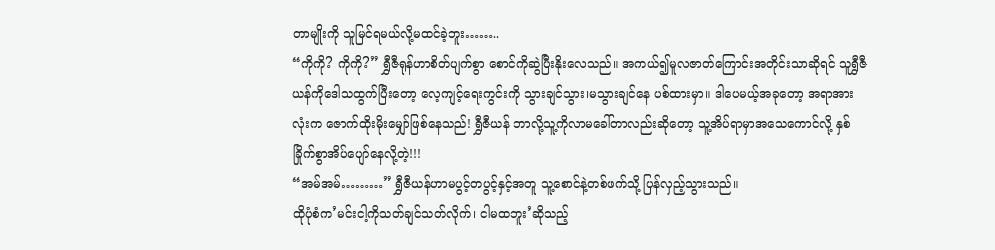တာမျိုးကို သူမြင်ရမယ်လို့မထင်ခဲ့ဘူး……..
“ကိုကို? ကိုကို?” ရွှီဇီရုန်ဟာစိတ်ပျက်စွာ စောင်ကိုဆွဲပြီးနိုးလေသည်။ အကယ်၍မူလဇာတ်ကြောင်းအတိုင်းသာဆိုရင် သူရွှီဇီယန်ကိုဒေါသထွက်ပြီးတော့ လေ့ကျင့်ရေးကွင်းကို သွားချင်သွား၊မသွားချင်နေ ပစ်ထားမှာ။ ဒါပေမယ့်အခုတော့ အရာအားလုံးက ဇောက်ထိုးမိုးမျှော်ဖြစ်နေသည်! ရွှီဇီယန် ဘာလို့သူ့ကိုလာမခေါ်တာလည်းဆိုတော့ သူ့အိပ်ရာမှာအသေကောင်လို့ နှစ်ခြိုက်စွာအိပ်ပျော်နေလို့တဲ့!!!
“အမ်အမ်………” ရွှီဇီယန်ဟာမပွင့်တပွင့်နှင့်အတူ သူ့စောင်နဲ့တစ်ဖက်သို့ ပြန်လှည့်သွားသည်။
ထိုပုံစံက’မင်းငါ့ကိုသတ်ချင်သတ်လိုက်၊ ငါမထဘူး’ဆိုသည့်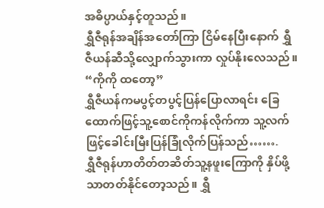အဓိပ္ပာယ်နှင့်တူသည်။
ရွှီဇီရုန်အချိန်အတော်ကြာ ငြိမ်နေပြီးနောက် ရွှီဇီယန်ဆီသို့လျှောက်သွားကာ လှုပ်နိုးလေသည်။ “ကိုကို ထတော့”
ရွှီဇီယန်ကမပွင့်တပွင့်ပြန်ပြောလာရင်း ခြေထောက်ဖြင့်သူ့စောင်ကိုကန်လိုက်ကာ သူ့လက်ဖြင့်ခေါင်းမြီးပြန်ခြုံလိုက်ပြန်သည်…….
ရွှီဇီရုန်ဟာတိတ်တဆိတ်သူ့နဖူးကြောကို နှိပ်ဖို့သာတတ်နိုင်တော့သည်။ ရွှီ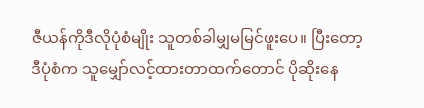ဇီယန်ကိုဒီလိုပုံစံမျိုး သူတစ်ခါမျှမမြင်ဖူးပေ။ ပြီးတော့ဒီပုံစံက သူမျှော်လင့်ထားတာထက်တောင် ပိုဆိုးနေ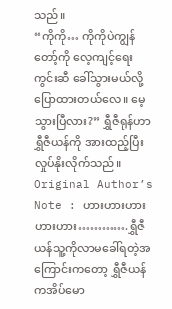သည်။
“ကိုကို… ကိုကိုပဲကျွန်တော့်ကို လေ့ကျင့်ရေးကွင်းဆီ ခေါ်သွားမယ်လို့ပြောထားတယ်လေ။ မေ့သွားပြီလား?” ရွှီဇီရုန်ဟာရွှီဇီယန်ကို အားထည့်ပြီး လှုပ်နိုးလိုက်သည်။
Original Author’s Note : ဟားဟားဟားဟားဟား………….ရွှီဇီယန်သူ့ကိုလာမခေါ်ရတဲ့အကြောင်းကတော့ ရွှီဇီယန်ကအိပ်မော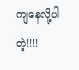ကျနေလို့ပါတဲ့!!!!